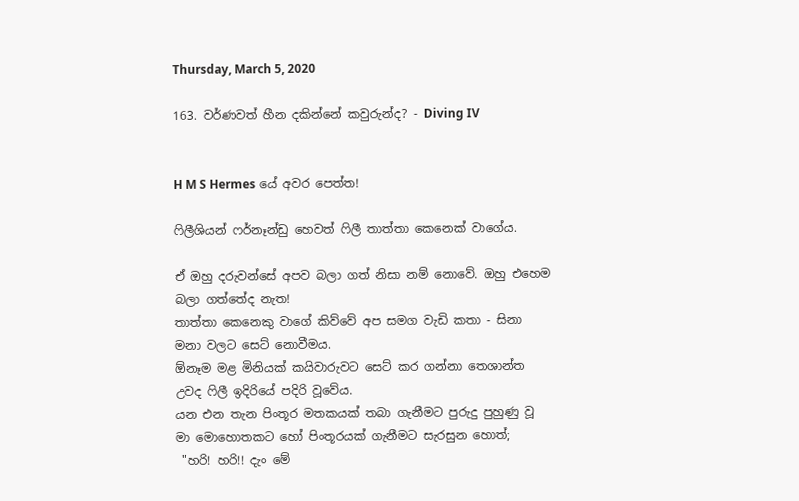Thursday, March 5, 2020

163. වර්ණවත් හීන දකින්නේ කවුරුන්ද? - Diving IV


H M S Hermes යේ අවර පෙත්ත!

ෆිලීශියන් ෆර්නෑන්ඩු හෙවත් ෆිලී තාත්තා කෙනෙක් වාගේය.

ඒ ඔහු දරුවන්සේ අපව බලා ගත් නිසා නම් නොවේ. ඔහු එහෙම බලා ගත්තේද නැත!
තාත්තා කෙනෙකු වාගේ කිව්වේ අප සමග වැඩි කතා - සිනා මනා වලට සෙට් නොවීමය.
ඕනෑම මළ මිනියක් කයිවාරුවට සෙට් කර ගන්නා තෙශාන්ත උවද ෆිලී ඉදිරියේ පදිරි වූවේය.
යන එන තැන පිංතූර මතකයක් තබා ගැනීමට පුරුදු පුහුණු වූ මා මොහොතකට හෝ පිංතූරයක් ගැනීමට සැරසුන හොත්;
 "හරි! හරි!! දැං මේ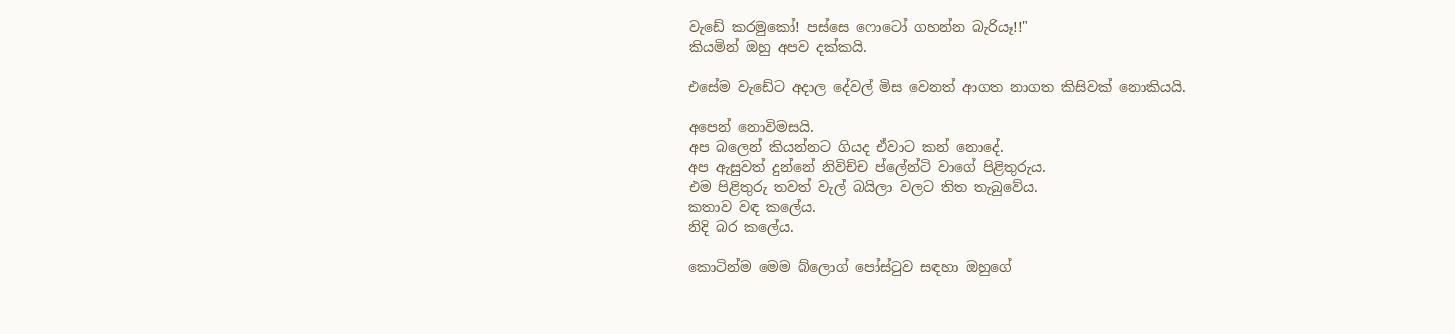වැඩේ කරමුකෝ! පස්සෙ ෆොටෝ ගහන්න බැරියෑ!!"
කියමින් ඔහු අපව දක්කයි.

එසේම වැඩේට අදාල දේවල් මිස වෙනත් ආගත නාගත කිසිවක් නොකියයි.

අපෙන් නොවිමසයි.
අප බලෙන් කියන්නට ගියද ඒවාට කන් නොදේ.
අප ඇසුවත් දුන්නේ නිවිච්ච ප්ලේන්ටි වාගේ පිළිතුරුය.
එම පිළිතුරු තවත් වැල් බයිලා වලට තිත තැබුවේය.
කතාව වඳ කලේය.
නිදි බර කලේය.

කොටින්ම මෙම බ්ලොග් පෝස්ටුව සඳහා ඔහුගේ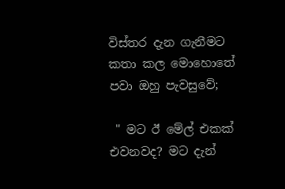විස්තර දැන ගැනීමට කතා කල මොහොතේ පවා ඔහු පැවසුවේ;

 " මට ඊ මේල් එකක් එවනවද? මට දැන්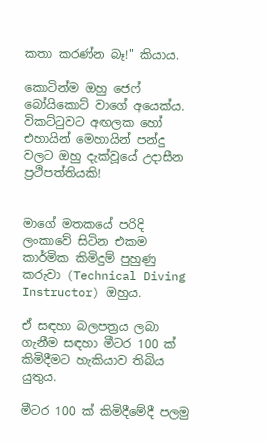කතා කරණ්න බෑ!" කියාය.

කොටින්ම ඔහු ජෙෆ් බෝයිකොට් වාගේ අයෙක්ය. විකට්ටුවට අඟලක හෝ එහායින් මෙහායින් පන්දු  වලට ඔහු දැක්වූයේ උදාසීන ප්‍රථිපත්තියකි!


මාගේ මතකයේ පරිදි ලංකාවේ සිටින එකම කාර්මික කිමිදුම් පුහුණු කරුවා (Technical Diving Instructor) ඔහුය.

ඒ සඳහා බලපත්‍රය ලබා ගැනීම සඳහා මීටර 100 ක් කිමිදීමට හැකියාව තිබිය යුතුය.

මීටර 100 ක් කිමිදීමේදී පලමු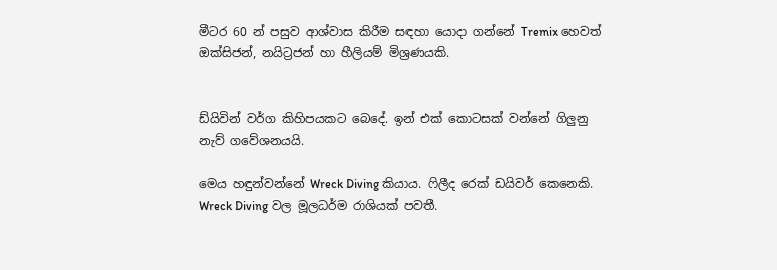මීටර 60 න් පසුව ආශ්වාස කිරීම සඳහා යොදා ගන්නේ Tremix හෙවත් ඔක්සිජන්, නයිට්‍රජන් හා හීලියම් මිශ්‍රණයකි.


ඩ්යිවින් වර්ග කිහිපයකට බෙදේ. ඉන් එක් කොටසක් වන්නේ ගිලුනු නැව් ගවේශනයයි.

මෙය හඳුන්වන්නේ Wreck Diving කියාය. ෆිලීද රෙක් ඩයිවර් කෙනෙකි. Wreck Diving වල මූලධර්ම රාශියක් පවතී.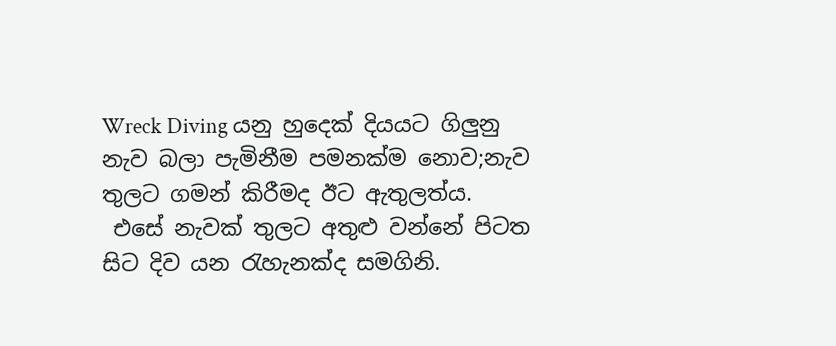Wreck Diving යනු හුදෙක් දියයට ගිලුනු නැව බලා පැමිනීම පමනක්ම නොව;නැව තුලට ගමන් කිරීමද ඊට ඇතුලත්ය.
 එසේ නැවක් තුලට අතුළු වන්නේ පිටත සිට දිව යන රැහැනක්ද සමගිනි.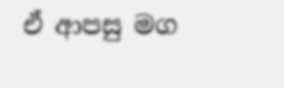ඒ ආපසු මග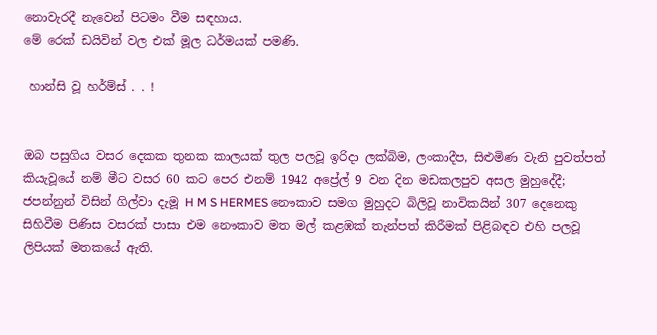නොවැරදී නැවෙන් පිටමං වීම සඳහාය.
මේ රෙක් ඩයිවින් වල එක් මූල ධර්මයක් පමණි.

 හාන්සි වූ හර්ම්ස් . . !


ඔබ පසුගිය වසර දෙකක තුනක කාලයක් තුල පලවූ ඉරිදා ලක්බිම, ලංකාදීප, සිළුමිණ වැනි පුවත්පත් කියැවූයේ නම් මීට වසර 60 කට පෙර එනම් 1942 අප්‍රේල් 9 වන දින මඩකලපුව අසල මුහුදේදී; ජපන්නුන් විසින් ගිල්වා දැමූ H M S HERMES නෞකාව සමග මුහුදට බිලිවූ නාවිකයින් 307 දෙනෙකු සිහිවීම පිණිස වසරක් පාසා එම නෞකාව මත මල් කළඹක් තැන්පත් කිරීමක් පිළිබඳව එහි පලවූ ලිපියක් මතකයේ ඇති.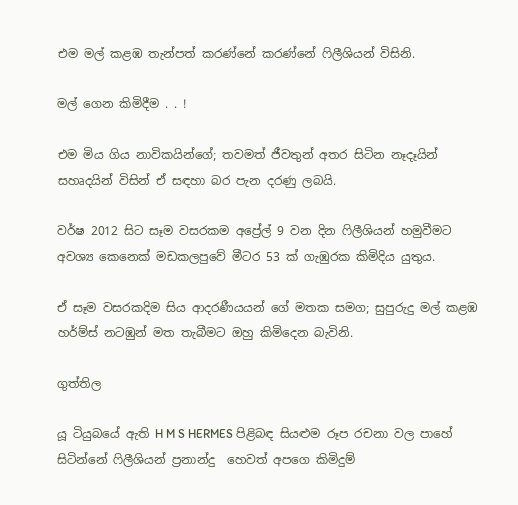එම මල් කළඹ තැන්පත් කරණ්නේ කරණ්නේ ෆිලීශියන් විසිනි.

මල් ගෙන කිමිදීම . . !

එම මිය ගිය නාවිකයින්ගේ; තවමත් ජීවතුන් අතර සිටින නෑදෑයින් සහෘදයින් විසින් ඒ සඳහා බර පැන දරණු ලබයි.

වර්ෂ 2012 සිට සෑම වසරකම අප්‍රේල් 9 වන දින ෆිලීශියන් හමුවීමට අවශ්‍ය කෙනෙක් මඩකලපුවේ මීටර 53 ක් ගැඹුරක කිමිදිය යුතුය.

ඒ සෑම වසරකදිම සිය ආදරණීයයන් ගේ මතක සමග; සුපුරුදු මල් කළඹ හර්ම්ස් නටඹුන් මත තැබීමට ඔහු කිමිදෙන බැවිනි.

ගුත්තිල

යූ ටියුබයේ ඇති H M S HERMES පිළිබඳ සියළුම රූප රචනා වල පාහේ සිටින්නේ ෆිලීශියන් ප්‍රනාන්දු  හෙවත් අපගෙ කිමිදුම්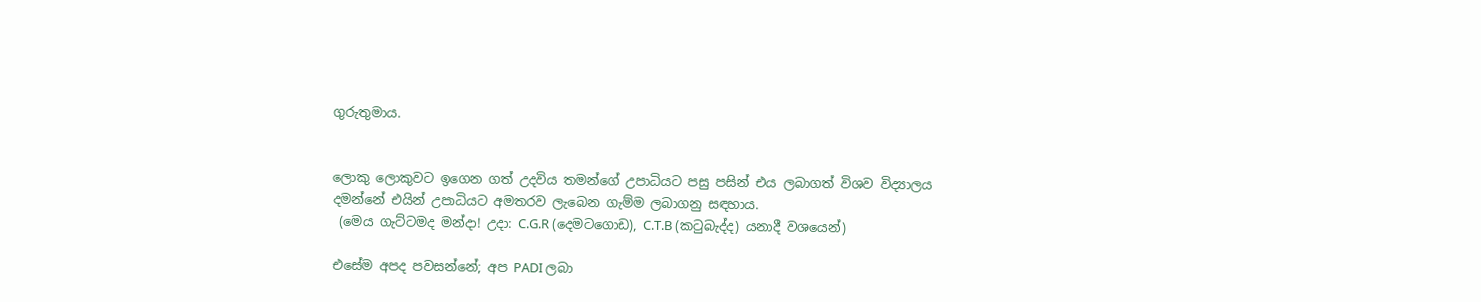ගුරුතුමාය.


ලොකු ලොකුවට ඉගෙන ගත් උදවිය තමන්ගේ උපාධියට පසු පසින් එය ලබාගත් විශව විද්‍යාලය දමන්නේ එයින් උපාධියට අමතරව ලැබෙන ගැම්ම ලබාගනු සඳහාය.
 (මෙය ගැට්ටමද මන්දා! උදා: C.G.R (දෙමටගොඩ), C.T.B (කටුබැද්ද) යනාදී වශයෙන්)

එසේම අපද පවසන්නේ; අප PADI ලබා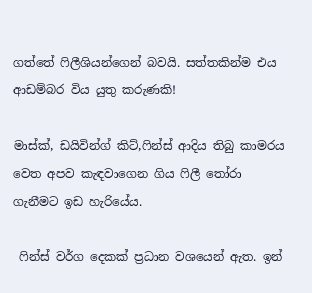ගත්තේ ෆිලීශියන්ගෙන් බවයි. සත්තකින්ම එය ආඩම්බර විය යුතු කරුණකි!

මාස්ක්, ඩයිවින්ග් කිට්,ෆින්ස් ආදිය තිබු කාමරය වෙත අපව කැඳවාගෙන ගිය ෆිලී තෝරා ගැනීමට ඉඩ හැරියේය.

 ෆින්ස් වර්ග දෙකක් ප්‍රධාන වශයෙන් ඇත. ඉන්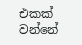එකක් වන්නේ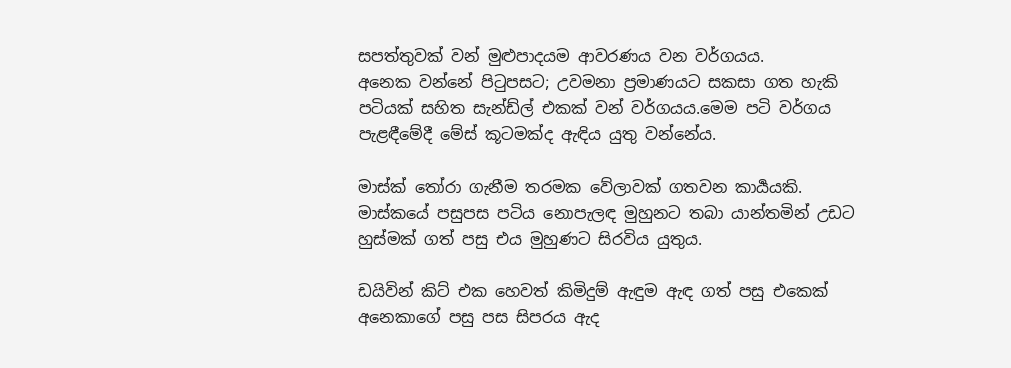සපත්තුවක් වන් මුළුපාදයම ආවරණය වන වර්ගයය.
අනෙක වන්නේ පිටුපසට; උවමනා ප්‍රමාණයට සකසා ගත හැකි පටියක් සහිත සැන්ඩ්ල් එකක් වන් වර්ගයය.මෙම පටි වර්ගය පැළඳීමේදී මේස් කූටමක්ද ඇඳිය යුතු වන්නේය.

මාස්ක් තෝරා ගැනීම තරමක වේලාවක් ගතවන කාර්‍යයකි. මාස්කයේ පසුපස පටිය නොපැලඳ මුහුනට තබා යාන්තමින් උඩට හුස්මක් ගත් පසු එය මුහුණට සිරවිය යුතුය.

ඩයිවින් කිට් එක හෙවත් කිමිදුම් ඇඳුම ඇඳ ගත් පසු එකෙක් අනෙකාගේ පසු පස සිපරය ඇද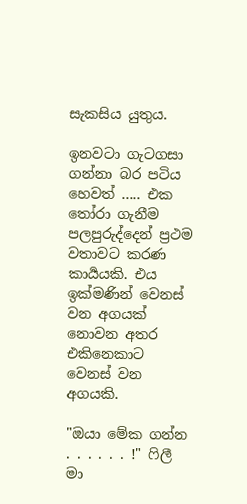සැකසිය යුතුය.

ඉනවටා ගැටගසා ගන්නා බර පටිය හෙවත් ..... එක තෝරා ගැනීම පලපුරුද්දෙන් ප්‍රථම වතාවට කරණ කාර්‍යයකි. එය ඉක්මණින් වෙනස් වන අගයක් නොවන අතර එකිනෙකාට වෙනස් වන අගයකි.

"ඔයා මේක ගන්න . . . . . . !" ෆිලී මා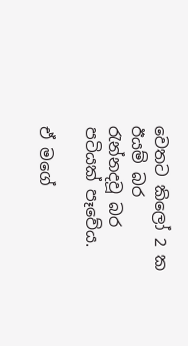වෙතට කිලෝ 2 ක ඊයම් බර රැන්නදවූ බර පටියක් පෑවේය.

ඒ මගේ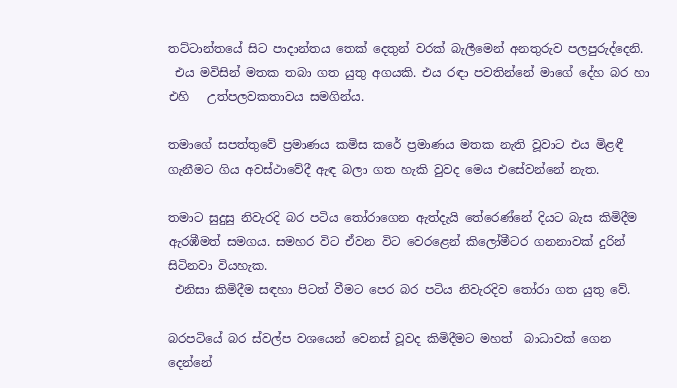තට්ටාන්තයේ සිට පාදාන්තය තෙක් දෙතුන් වරක් බැලීමෙන් අනතුරුව පලපුරුද්දෙනි.
 එය මවිසින් මතක තබා ගත යුතු අගයකි. එය රඳා පවතින්නේ මාගේ දේහ බර හා එහි   උත්පලවකතාවය සමගින්ය.

තමාගේ සපත්තුවේ ප්‍රමාණය කමිස කරේ ප්‍රමාණය මතක නැති වූවාට එය මිළඳී ගැනීමට ගිය අවස්ථාවේදී ඇඳ බලා ගත හැකි වුවද මෙය එසේවන්නේ නැත.

තමාට සුදුසු නිවැරදි බර පටිය තෝරාගෙන ඇත්දැයි තේරෙණ්නේ දියට බැස කිමිදීම ඇරඹීමත් සමගය. සමහර විට ඒවන විට වෙරළෙන් කිලෝමීටර ගනනාවක් දුරින් සිටිනවා වියහැක.
 එනිසා කිමිදීම සඳහා පිටත් වීමට පෙර බර පටිය නිවැරදිව තෝරා ගත යුතු වේ.

බරපටියේ බර ස්වල්ප වශයෙන් වෙනස් වූවද කිමිදීමට මහත්  බාධාවක් ගෙන දෙන්නේ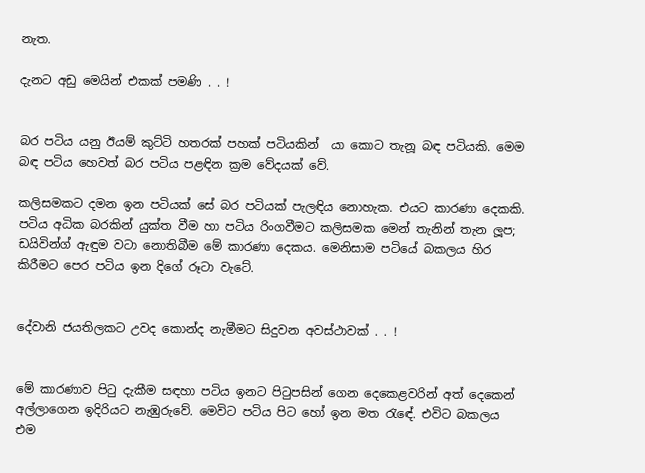නැත.

දැනට අඩු මෙයින් එකක් පමණි . . !


බර පටිය යනු ඊයම් කුට්ටි හතරක් පහක් පටියකින්  යා කොට තැනූ බඳ පටියකි. මෙම බඳ පටිය හෙවත් බර පටිය පළඳින ක්‍රම වේදයක් වේ.

කලිසමකට දමන ඉන පටියක් සේ බර පටියක් පැලඳිය නොහැක. එයට කාරණා දෙකකි. පටිය අධික බරකින් යුක්ත වීම හා පටිය රිංගවීමට කලිසමක මෙන් තැනින් තැන ලූප; ඩයිවින්ග් ඇඳුම වටා නොතිබීම මේ කාරණා දෙකය. මෙනිසාම පටියේ බකලය හිර කිරීමට පෙර පටිය ඉන දිගේ රූටා වැටේ.


දේවානි ජයතිලකට උවද කොන්ද නැමීමට සිදුවන අවස්ථාවක් . . !


මේ කාරණාව පිටු දැකීම සඳහා පටිය ඉනට පිටුපසින් ගෙන දෙකෙළවරින් අත් දෙකෙන් අල්ලාගෙන ඉදිරියට නැඹුරුවේ. මෙවිට පටිය පිට හෝ ඉන මත රැඳේ. එවිට බකලය එම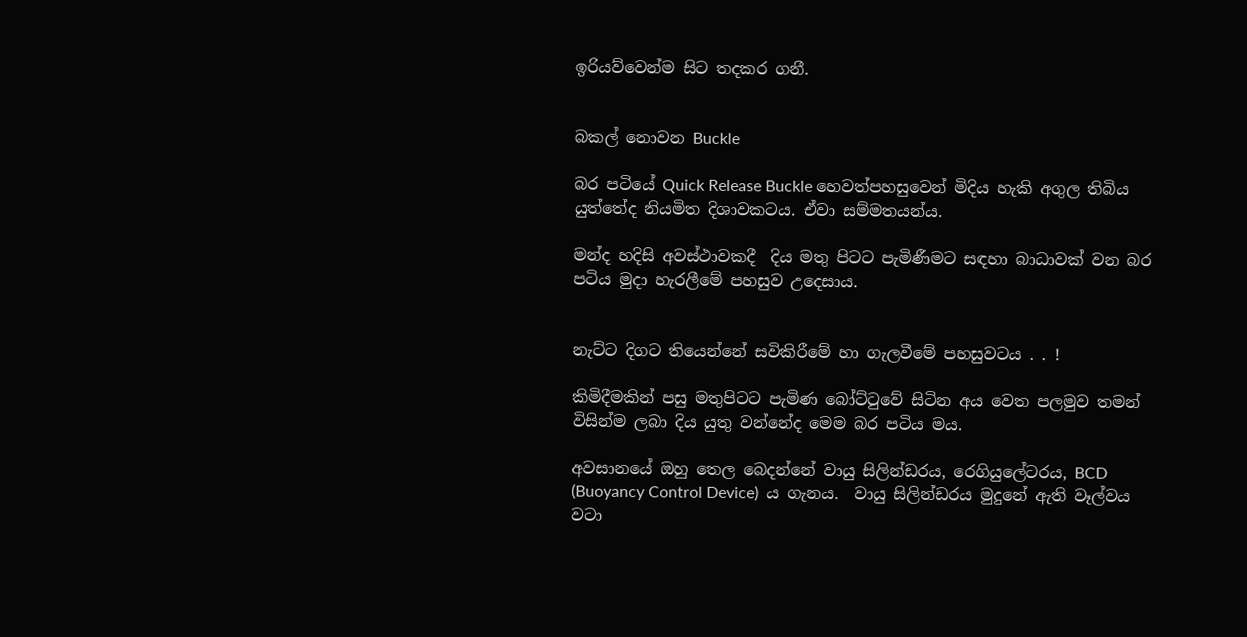ඉරියව්වෙන්ම සිට තදකර ගනී.


බකල් නොවන Buckle

බර පටියේ Quick Release Buckle හෙවත්පහසුවෙන් මිදිය හැකි අගුල තිබිය යුත්තේද නියමිත දිශාවකටය. ඒවා සම්මතයන්ය.

මන්ද හදිසි අවස්ථාවකදී  දිය මතු පිටට පැමිණීමට සඳහා බාධාවක් වන බර පටිය මුදා හැරලීමේ පහසුව උදෙසාය.


නැට්ට දිගට තියෙන්නේ සවිකිරීමේ හා ගැලවීමේ පහසුවටය . . !

කිමිදීමකින් පසු මතුපිටට පැමිණ බෝට්ටුවේ සිටින අය වෙත පලමුව තමන් විසින්ම ලබා දිය යුතු වන්නේද මෙම බර පටිය මය.

අවසානයේ ඔහු තෙල බෙදන්නේ වායු සිලින්ඩරය, රෙගියුලේටරය, BCD (Buoyancy Control Device)  ය ගැනය.  වායු සිලින්ඩරය මුදුනේ ඇති වෑල්වය වටා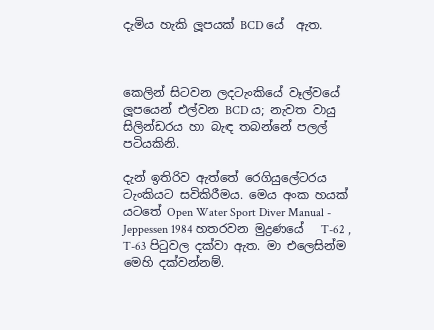දැමිය හැකි ලූපයක් BCD යේ  ඇත.



කෙලින් සිටවන ලදටැංකියේ වෑල්වයේ ලූපයෙන් එල්වන BCD ය; නැවත වායු සිලින්ඩරය හා බැඳ තබන්නේ පලල් පටියකිනි.

දැන් ඉතිරිව ඇත්තේ රෙගියුලේටරය ටැංකියට සවිකිරීමය. මෙය අංක හයක් යටතේ Open Water Sport Diver Manual - Jeppessen 1984 හතරවන මුද්‍රණයේ   T-62 , T-63 පිටුවල දක්වා ඇත. මා එලෙසින්ම මෙහි දක්වන්නම්.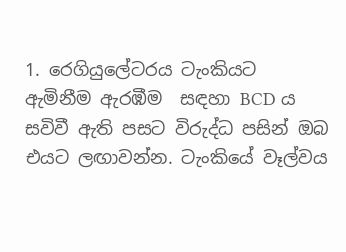1. රෙගියුලේටරය ටැංකියට ඇමිනීම ඇරඹීම  සඳහා BCD ය සවිවී ඇති පසට විරුද්ධ පසින් ඔබ එයට ලඟාවන්න. ටැංකියේ වෑල්වය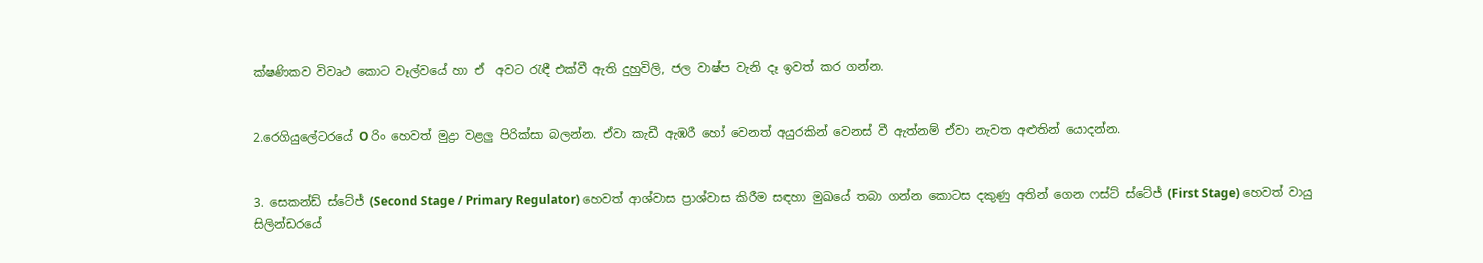ක්ෂණිකව විවෘථ කොට වෑල්වයේ හා ඒ  අවට රැඳී එක්වී ඇති දුහුවිලි, ජල වාෂ්ප වැනි දෑ ඉවත් කර ගන්න.


2.රෙගියුලේටරයේ O රිං හෙවත් මුද්‍රා වළලු පිරික්සා බලන්න. ඒවා කැඩී ඇඹරී හෝ වෙනත් අයුරකින් වෙනස් වී ඇත්නම් ඒවා නැවත අළුතින් යොදන්න.


3. සෙකන්ඩ් ස්ටේජ් (Second Stage / Primary Regulator) හෙවත් ආශ්වාස ප්‍රාශ්වාස කිරීම සඳහා මුඛයේ තබා ගන්න කොටස දකුණු අතින් ගෙන ෆස්ට් ස්ටේජ් (First Stage) හෙවත් වායු සිලින්ඩරයේ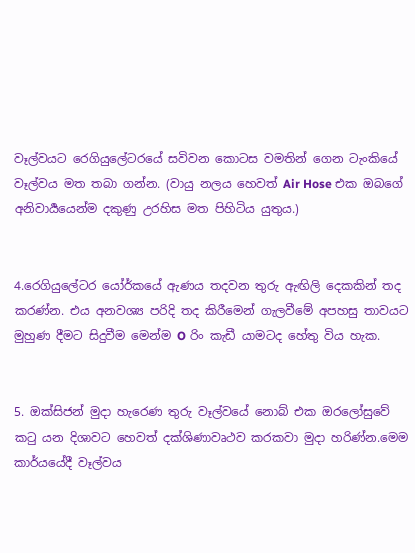වෑල්වයට රෙගියුලේටරයේ සවිවන කොටස වමතින් ගෙන ටැංකියේ වෑල්වය මත තබා ගන්න. (වායු නලය හෙවත් Air Hose එක ඔබගේ අනිවාර්‍යයෙන්ම දකුණු උරහිස මත පිහිටිය යුතුය.)


4.රෙගියුලේටර යෝර්කයේ ඇණය තදවන තුරු ඇඟිලි දෙකකින් තද කරණ්න. එය අනවශ්‍ය පරිදි තද කිරීමෙන් ගැලවීමේ අපහසු තාවයට මුහුණ දීමට සිදුවීම මෙන්ම O රිං කැඩී යාමටද හේතු විය හැක.


5. ඔක්සිජන් මුදා හැරෙණ තුරු වෑල්වයේ නොබ් එක ඔරලෝසුවේ කටු යන දිශාවට හෙවත් දක්ශිණාවෘථව කරකවා මුදා හරිණ්න.මෙම කාර්යයේදී වෑල්වය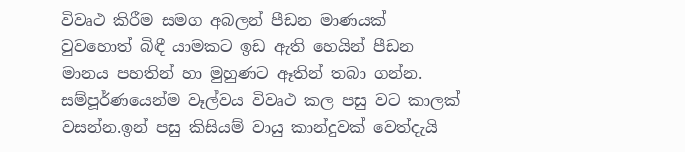විවෘථ කිරීම සමග අබලන් පීඩන මාණයක් වුවහොත් බිඳී යාමකට ඉඩ ඇති හෙයින් පීඩන මානය පහතින් හා මුහුණට ඈතින් තබා ගන්න. සම්පූර්ණයෙන්ම වෑල්වය විවෘථ කල පසු වට කාලක් වසන්න.ඉන් පසු කිසියම් වායු කාන්දුවක් වෙත්දැයි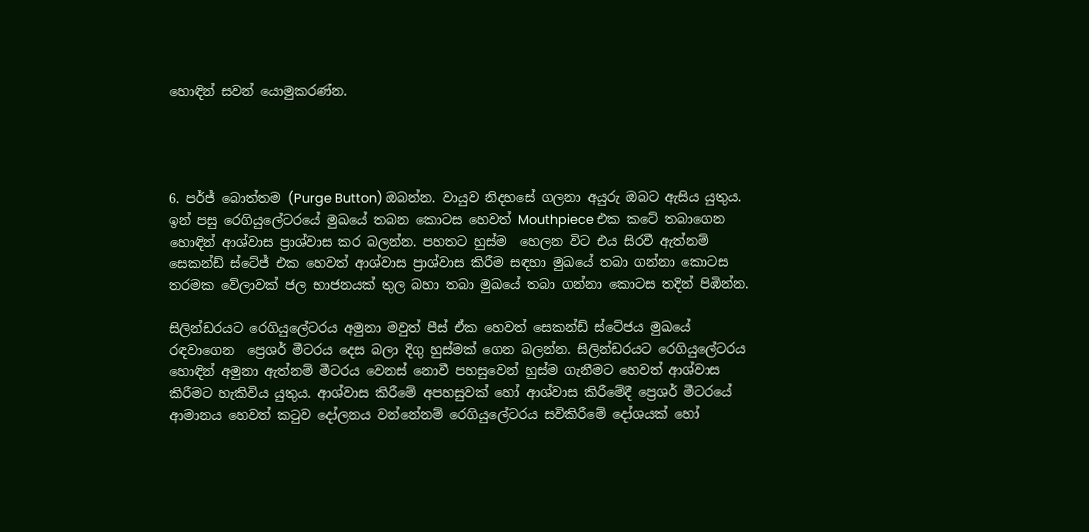හොඳින් සවන් යොමුකරණ්න.




6. පර්ජ් බොත්තම (Purge Button) ඔබන්න. වායුව නිදහසේ ගලනා අයුරු ඔබට ඇසිය යුතුය. ඉන් පසු රෙගියුලේටරයේ මුඛයේ තබන කොටස හෙවත් Mouthpiece එක කටේ තබාගෙන හොඳින් ආශ්වාස ප්‍රාශ්වාස කර බලන්න. පහතට හුස්ම  හෙලන විට එය සිරවී ඇත්නම් සෙකන්ඩ් ස්ටේජ් එක හෙවත් ආශ්වාස ප්‍රාශ්වාස කිරීම සඳහා මුඛයේ තබා ගන්නා කොටස තරමක වේලාවක් ජල භාජනයක් තුල බහා තබා මුඛයේ තබා ගන්නා කොටස තදින් පිඹින්න.

සිලින්ඩරයට රෙගියුලේටරය අමුනා මවුත් පීස් ඒක හෙවත් සෙකන්ඩ් ස්ටේජය මුඛයේ රඳවාගෙන  ප්‍රෙශර් මීටරය දෙස බලා දිගු හුස්මක් ගෙන බලන්න. සිලින්ඩරයට රෙගියුලේටරය හොඳින් අමුනා ඇත්නම් මීටරය වෙනස් නොවී පහසුවෙන් හුස්ම ගැනීමට හෙවත් ආශ්වාස කිරීමට හැකිවිය යුතුය. ආශ්වාස කිරීමේ අපහසුවක් හෝ ආශ්වාස කිරීමේදී ප්‍රෙශර් මීටරයේ ආමානය හෙවත් කටුව දෝලනය වන්නේනම් රෙගියුලේටරය සවිකිරීමේ දෝශයක් හෝ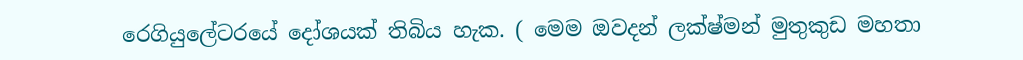රෙගියුලේටරයේ දෝශයක් තිබිය හැක. ( මෙම ඔවදන් ලක්ෂ්මන් මුතුකුඩ මහතා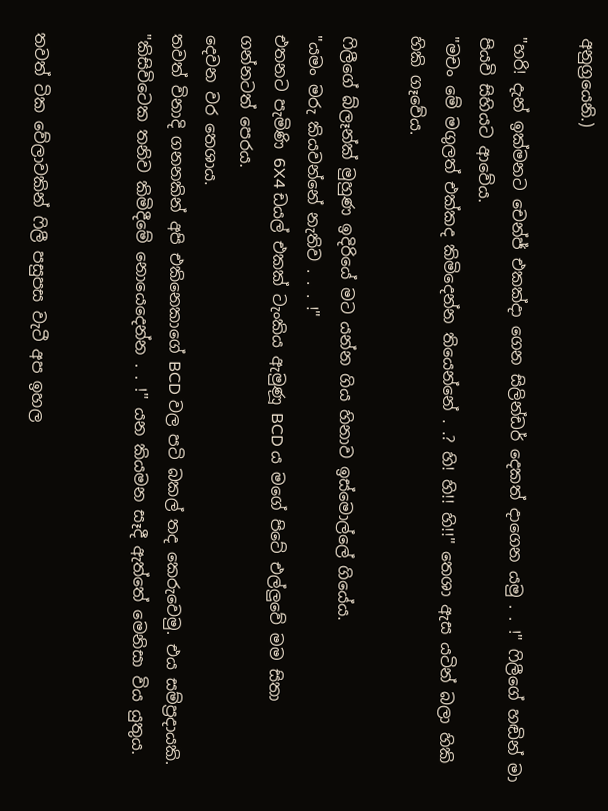අනුග්‍රයෙනි.)

"හරි! දැන් ඉක්මනට චෙන්ජ් එකක්දා ගෙන සිලින්ඩර් දෙකත් දාගෙන යමු . . !" ෆිලීගේ හඬින් මා පියවි සිහියට ආවේය.
"මචං මේ මගුලත් එක්කද කිමිදෙන්න තියෙන්නේ . .? හි! හි!! හි!!" තෙශා ඇස යටින් බලා හිකි හිකි ගෑවේය.

ෆිලීගේ බ්ලෑන්ක් මුහුණ ඉදිරියේ මට යන්න ගිය හිනාව ඉස්මොල්ලේ ගියේය.
"යමං මරු කියවන්නේ නැතිව . . . !"
එතනට පැමිණි 6X4 ඩයල් එකක් ටැංකිය ඇමුණූ BCD ය මගේ පිටේ එල්ලුවේ මම සිතා ගන්නටත් පෙරය.
දෙවන වර තෙශාය.
තවත් විනාදි ගනනකින් අපි එකිනෙකාගේ BCD වල පටි බකල් තද කෙරුවෙමු. එය සම්ප්‍රදායකි.
"කිසිවිටෙක තනිව කිමිදීමේ නොයෙදෙන්න . . !" යන කියමන සෑදී ඇත්තේ මෙනිසා විය යුතුය.


තවත් ටික වේලාවකින් ෆිලී පසුපස වැටී අප ඉහල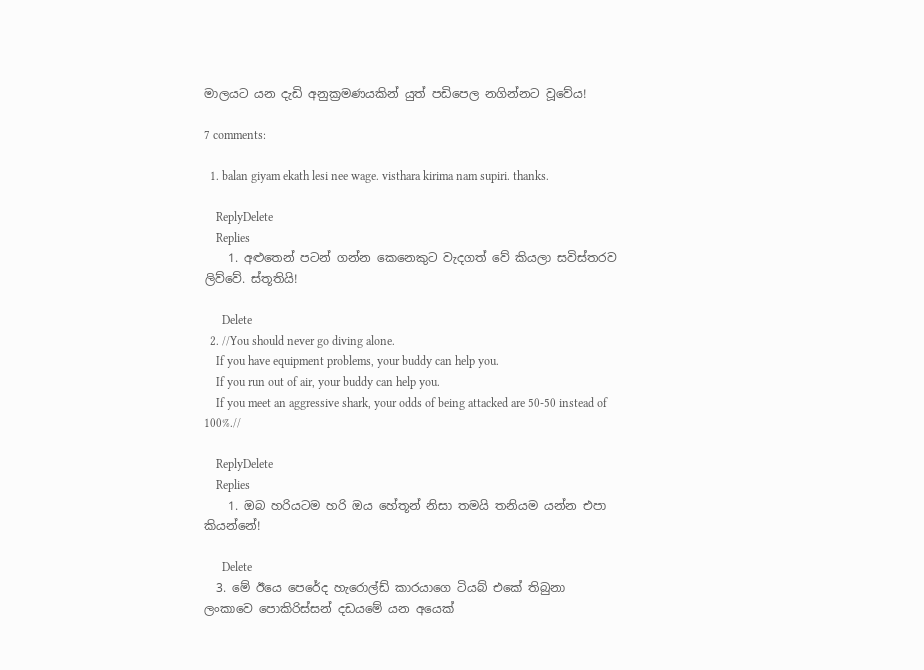මාලයට යන දැඩි අනුක්‍රමණයකින් යුත් පඩිපෙල නගින්නට වූවේය!

7 comments:

  1. balan giyam ekath lesi nee wage. visthara kirima nam supiri. thanks.

    ReplyDelete
    Replies
    1. අළුතෙන් පටන් ගන්න කෙනෙකුට වැදගත් වේ කියලා සවිස්තරව ලිව්වේ. ස්තූතියි!

      Delete
  2. //You should never go diving alone.
    If you have equipment problems, your buddy can help you.
    If you run out of air, your buddy can help you.
    If you meet an aggressive shark, your odds of being attacked are 50-50 instead of 100%.//

    ReplyDelete
    Replies
    1. ඔබ හරියටම හරි ඔය හේතූන් නිසා තමයි තනියම යන්න එපා කියන්නේ!

      Delete
  3. මේ ඊයෙ පෙරේද හැරොල්ඩ් කාරයාගෙ ටියබ් එකේ තිබුනා ලංකාවෙ පොකිරිස්සන් දඩයමේ යන අයෙක්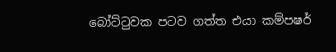බෝට්ටුවක පටව ගත්ත එයා කම්පෂර්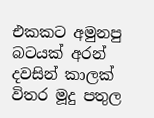එකකට අමුනපු බටයක් අරන් දවසින් කාලක් විතර මූදු පතුල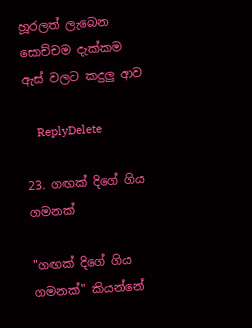හූරලත් ලැබෙන සොච්චම දැක්කම ඇස් වලට කදුලු ආව

    ReplyDelete

23. ගඟක් දිගේ ගිය ගමනක්

"ගඟක් දිගේ ගිය ගමනක්" කියන්නේ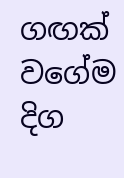ගඟක් වගේම දිග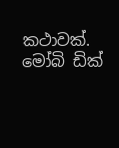කථාවක්. මෝබි ඩික්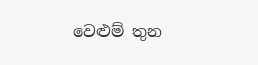වෙළුම් තුන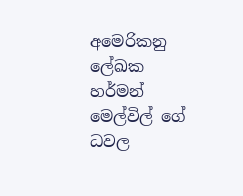අමෙරිකනු ලේඛක හර්මන් මෙල්විල් ගේ ධවල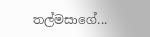තල්මසාගේ...